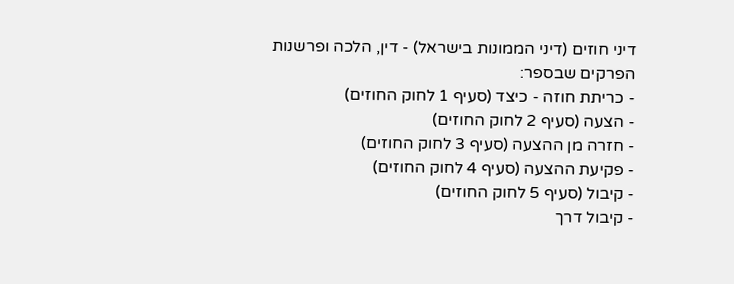דיני חוזים (דיני הממונות בישראל) - דין, הלכה ופרשנות
הפרקים שבספר:
- כריתת חוזה - כיצד (סעיף 1 לחוק החוזים)
- הצעה (סעיף 2 לחוק החוזים)
- חזרה מן ההצעה (סעיף 3 לחוק החוזים)
- פקיעת ההצעה (סעיף 4 לחוק החוזים)
- קיבול (סעיף 5 לחוק החוזים)
- קיבול דרך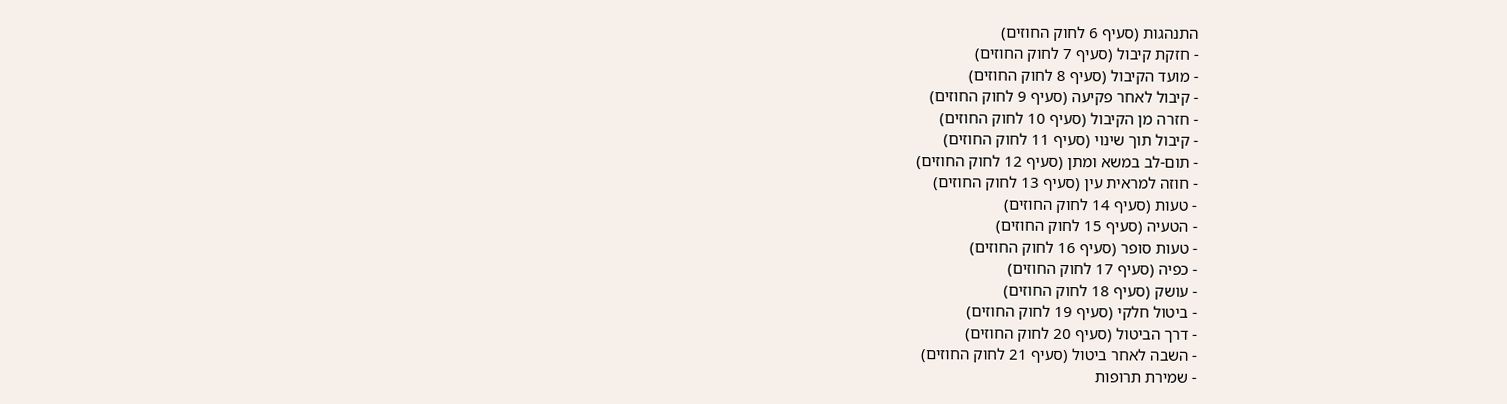התנהגות (סעיף 6 לחוק החוזים)
- חזקת קיבול (סעיף 7 לחוק החוזים)
- מועד הקיבול (סעיף 8 לחוק החוזים)
- קיבול לאחר פקיעה (סעיף 9 לחוק החוזים)
- חזרה מן הקיבול (סעיף 10 לחוק החוזים)
- קיבול תוך שינוי (סעיף 11 לחוק החוזים)
- תום-לב במשא ומתן (סעיף 12 לחוק החוזים)
- חוזה למראית עין (סעיף 13 לחוק החוזים)
- טעות (סעיף 14 לחוק החוזים)
- הטעיה (סעיף 15 לחוק החוזים)
- טעות סופר (סעיף 16 לחוק החוזים)
- כפיה (סעיף 17 לחוק החוזים)
- עושק (סעיף 18 לחוק החוזים)
- ביטול חלקי (סעיף 19 לחוק החוזים)
- דרך הביטול (סעיף 20 לחוק החוזים)
- השבה לאחר ביטול (סעיף 21 לחוק החוזים)
- שמירת תרופות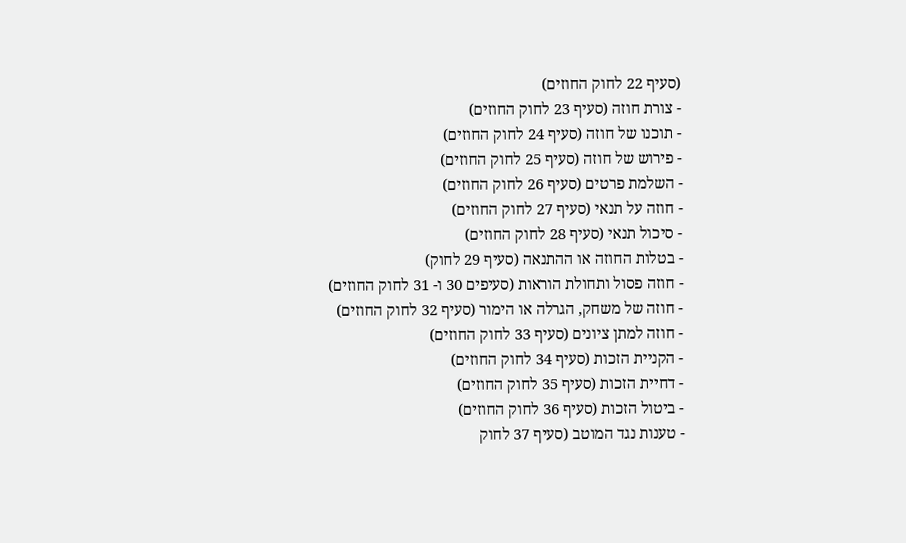(סעיף 22 לחוק החוזים)
- צורת חוזה (סעיף 23 לחוק החוזים)
- תוכנו של חוזה (סעיף 24 לחוק החוזים)
- פירוש של חוזה (סעיף 25 לחוק החוזים)
- השלמת פרטים (סעיף 26 לחוק החוזים)
- חוזה על תנאי (סעיף 27 לחוק החוזים)
- סיכול תנאי (סעיף 28 לחוק החוזים)
- בטלות החוזה או ההתנאה (סעיף 29 לחוק)
- חוזה פסול ותחולת הוראות (סעיפים 30 ו- 31 לחוק החוזים)
- חוזה של משחק, הגרלה או הימור (סעיף 32 לחוק החוזים)
- חוזה למתן ציונים (סעיף 33 לחוק החוזים)
- הקניית הזכות (סעיף 34 לחוק החוזים)
- דחיית הזכות (סעיף 35 לחוק החוזים)
- ביטול הזכות (סעיף 36 לחוק החוזים)
- טענות נגד המוטב (סעיף 37 לחוק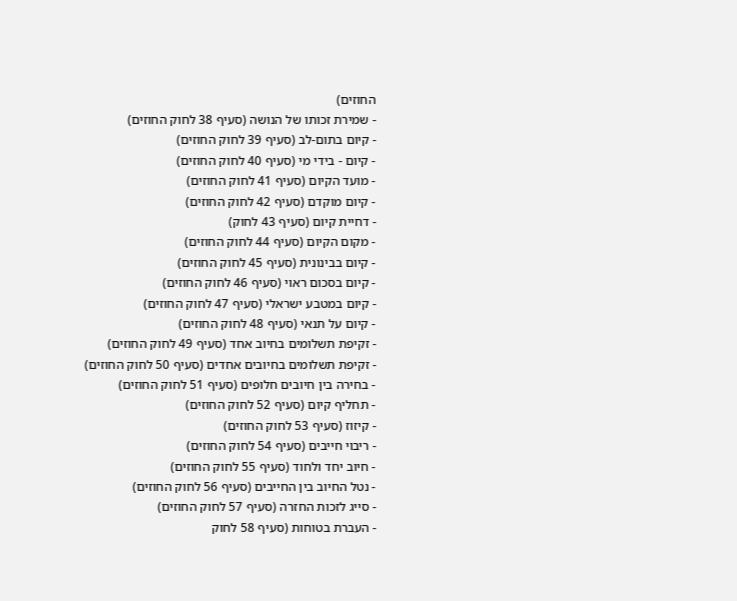החוזים)
- שמירת זכותו של הנושה (סעיף 38 לחוק החוזים)
- קיום בתום-לב (סעיף 39 לחוק החוזים)
- קיום - בידי מי (סעיף 40 לחוק החוזים)
- מועד הקיום (סעיף 41 לחוק החוזים)
- קיום מוקדם (סעיף 42 לחוק החוזים)
- דחיית קיום (סעיף 43 לחוק)
- מקום הקיום (סעיף 44 לחוק החוזים)
- קיום בבינונית (סעיף 45 לחוק החוזים)
- קיום בסכום ראוי (סעיף 46 לחוק החוזים)
- קיום במטבע ישראלי (סעיף 47 לחוק החוזים)
- קיום על תנאי (סעיף 48 לחוק החוזים)
- זקיפת תשלומים בחיוב אחד (סעיף 49 לחוק החוזים)
- זקיפת תשלומים בחיובים אחדים (סעיף 50 לחוק החוזים)
- בחירה בין חיובים חלופים (סעיף 51 לחוק החוזים)
- תחליף קיום (סעיף 52 לחוק החוזים)
- קיזוז (סעיף 53 לחוק החוזים)
- ריבוי חייבים (סעיף 54 לחוק החוזים)
- חיוב יחד ולחוד (סעיף 55 לחוק החוזים)
- נטל החיוב בין החייבים (סעיף 56 לחוק החוזים)
- סייג לזכות החזרה (סעיף 57 לחוק החוזים)
- העברת בטוחות (סעיף 58 לחוק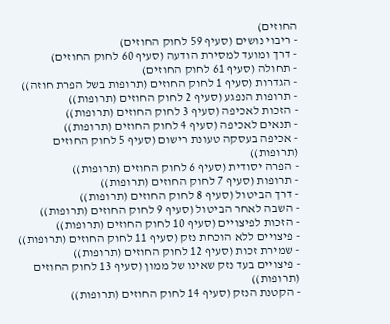החוזים)
- ריבוי נושים (סעיף 59 לחוק החוזים)
- דרך ומועד למסירת הודעה (סעיף 60 לחוק החוזים)
- תחולה (סעיף 61 לחוק החוזים)
- הגדרות (סעיף 1 לחוק החוזים (תרופות בשל הפרת חוזה))
- תרופות הנפגע (סעיף 2 לחוק החוזים (תרופות))
- הזכות לאכיפה (סעיף 3 לחוק החוזים (תרופות))
- תנאים לאכיפה (סעיף 4 לחוק החוזים (תרופות))
- אכיפה בעסקה טעונת רישום (סעיף 5 לחוק החוזים (תרופות))
- הפרה יסודית (סעיף 6 לחוק החוזים (תרופות))
- תרופות (סעיף 7 לחוק החוזים (תרופות))
- דרך הביטול (סעיף 8 לחוק החוזים (תרופות))
- השבה לאחר הביטול (סעיף 9 לחוק החוזים (תרופות))
- הזכות לפיצויים (סעיף 10 לחוק החוזים (תרופות))
- פיצויים ללא הוכחת נזק (סעיף 11 לחוק החוזים (תרופות))
- שמירת זכות (סעיף 12 לחוק החוזים (תרופות))
- פיצויים בעד נזק שאינו של ממון (סעיף 13 לחוק החוזים (תרופות))
- הקטנת הנזק (סעיף 14 לחוק החוזים (תרופות))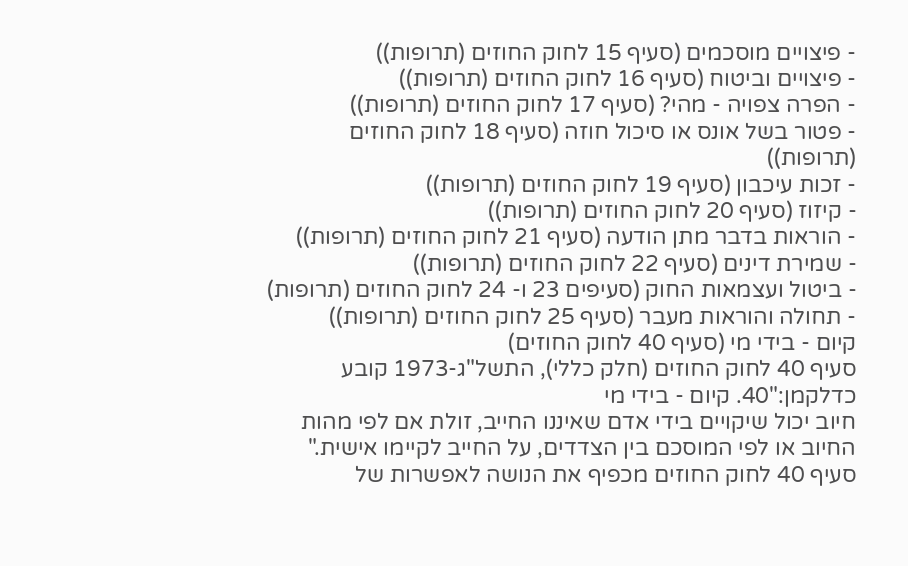- פיצויים מוסכמים (סעיף 15 לחוק החוזים (תרופות))
- פיצויים וביטוח (סעיף 16 לחוק החוזים (תרופות))
- הפרה צפויה - מהי? (סעיף 17 לחוק החוזים (תרופות))
- פטור בשל אונס או סיכול חוזה (סעיף 18 לחוק החוזים (תרופות))
- זכות עיכבון (סעיף 19 לחוק החוזים (תרופות))
- קיזוז (סעיף 20 לחוק החוזים (תרופות))
- הוראות בדבר מתן הודעה (סעיף 21 לחוק החוזים (תרופות))
- שמירת דינים (סעיף 22 לחוק החוזים (תרופות))
- ביטול ועצמאות החוק (סעיפים 23 ו- 24 לחוק החוזים (תרופות)
- תחולה והוראות מעבר (סעיף 25 לחוק החוזים (תרופות))
קיום - בידי מי (סעיף 40 לחוק החוזים)
סעיף 40 לחוק החוזים (חלק כללי), התשל"ג-1973 קובע כדלקמן:"40. קיום - בידי מי
חיוב יכול שיקויים בידי אדם שאיננו החייב, זולת אם לפי מהות החיוב או לפי המוסכם בין הצדדים, על החייב לקיימו אישית."
סעיף 40 לחוק החוזים מכפיף את הנושה לאפשרות של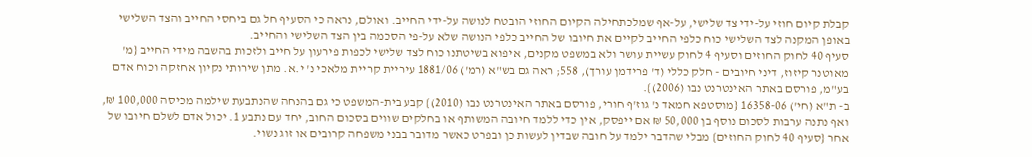קבלת קיום חוזי על-ידי צד שלישי, על-אף שמלכתחילה הקיום החוזי הובטח לנושה על-ידי החייב. ואולם, נראה כי הסעיף חל גם ביחסי החייב והצד השלישי באופן המקנה לצד השלישי כוח כלפי החייב לקיים את חיובו של החייב כלפי הנושה שלא על-פי הסכמה בין הצד השלישי והחייב.
סעיף 40 לחוק החוזים וסעיף 4 לחוק עשיית עושר ולא במשפט מקנים, איפוא בשיטתנו כוח לצד שלישי לכפות פירעון על חייב ולזכות בהשבה מידי החייב {מ' מאוטנר קיזוז, דיני חיובים - חלק כללי (ד' פרידמן עורך), 558; ראה גם בש"א (רמ') 1881/06 עיריית קריית מלאכי נ' י.א. מתן שירותי נקיון אחזקה וכוח אדם בע"מ, פורסם באתר האינטרנט נבו (2006)}.
ב- ת"א (חי') 16358-06 {מוסטפא חמאד נ' גוז'ף חורי, פורסם באתר האינטרנט נבו (2010)} קבע בית-המשפט כי גם בהנחה שהנתבעת שילמה מכיסה 100,000 ₪, ואף נתנה ערבות לסכום נוסף בן 50,000 ₪ אם ייפסק, אין כדי ללמד חיובה המשותף או בחלקים שווים בסכום החוב, יחד עם נתבע 1. יכול אדם לשלם חיובו של אחר {סעיף 40 לחוק החוזים} מבלי שהדבר ילמד על חובה שבדין לעשות כן ובפרט כאשר מדובר בבני משפחה קרובים או זוג נשוי.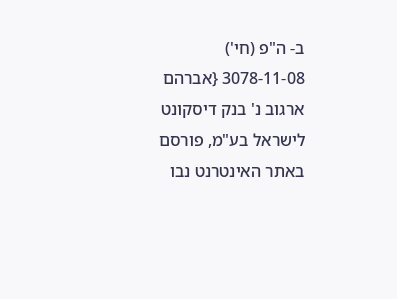ב- ה"פ (חי') 3078-11-08 {אברהם ארגוב נ' בנק דיסקונט לישראל בע"מ, פורסם באתר האינטרנט נבו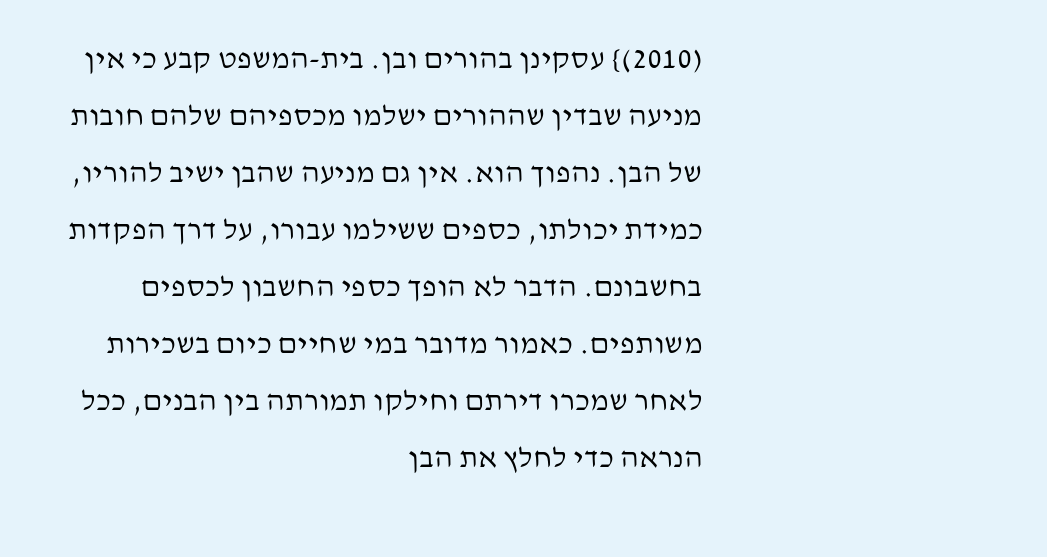(2010)} עסקינן בהורים ובן. בית-המשפט קבע כי אין מניעה שבדין שההורים ישלמו מכספיהם שלהם חובות של הבן. נהפוך הוא. אין גם מניעה שהבן ישיב להוריו, כמידת יכולתו, כספים ששילמו עבורו, על דרך הפקדות בחשבונם. הדבר לא הופך כספי החשבון לכספים משותפים. כאמור מדובר במי שחיים כיום בשכירות לאחר שמכרו דירתם וחילקו תמורתה בין הבנים, ככל הנראה כדי לחלץ את הבן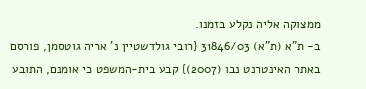ממצוקה אליה נקלע בזמנו.
ב- ת"א (ת"א) 31846/03 {רובי גולדשטיין נ' אריה גוטסמן, פורסם באתר האינטרנט נבו (2007)} קבע בית-המשפט כי אומנם, התובע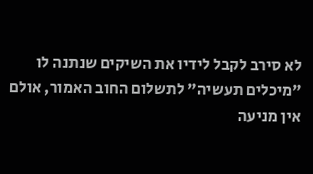לא סירב לקבל לידיו את השיקים שנתנה לו "מיכלים תעשיה" לתשלום החוב האמור, אולם אין מניעה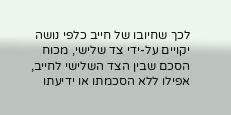לכך שחיובו של חייב כלפי נושה יקויים על-ידי צד שלישי, מכוח הסכם שבין הצד השלישי לחייב, אפילו ללא הסכמתו או ידיעתו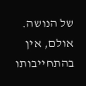של הנושה. אולם, אין בהתחייבותו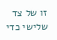זו של צד שלישי כדי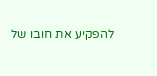להפקיע את חובו של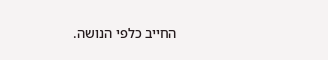החייב כלפי הנושה.